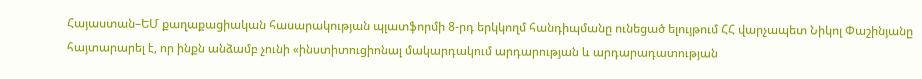Հայաստան–ԵՄ քաղաքացիական հասարակության պլատֆորմի 8-րդ երկկողմ հանդիպմանը ունեցած ելույթում ՀՀ վարչապետ Նիկոլ Փաշինյանը հայտարարել է, որ ինքն անձամբ չունի «ինստիտուցիոնալ մակարդակում արդարության և արդարադատության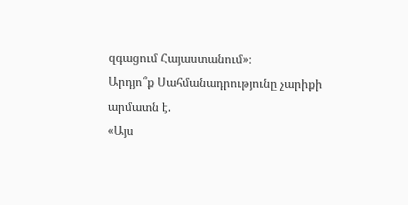զգացում Հայաստանում»։
Արդյո՞ք Սահմանադրությունը չարիքի արմատն է.
«Այս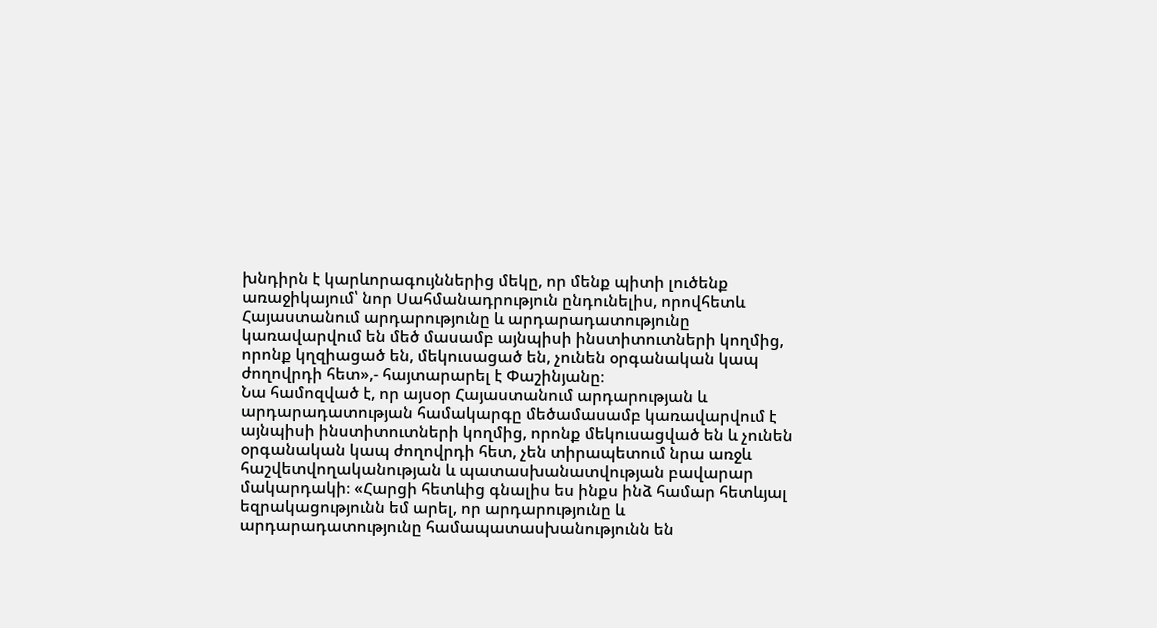խնդիրն է կարևորագույններից մեկը, որ մենք պիտի լուծենք առաջիկայում՝ նոր Սահմանադրություն ընդունելիս, որովհետև Հայաստանում արդարությունը և արդարադատությունը կառավարվում են մեծ մասամբ այնպիսի ինստիտուտների կողմից, որոնք կղզիացած են, մեկուսացած են, չունեն օրգանական կապ ժողովրդի հետ»,- հայտարարել է Փաշինյանը։
Նա համոզված է, որ այսօր Հայաստանում արդարության և արդարադատության համակարգը մեծամասամբ կառավարվում է այնպիսի ինստիտուտների կողմից, որոնք մեկուսացված են և չունեն օրգանական կապ ժողովրդի հետ, չեն տիրապետում նրա առջև հաշվետվողականության և պատասխանատվության բավարար մակարդակի։ «Հարցի հետևից գնալիս ես ինքս ինձ համար հետևյալ եզրակացությունն եմ արել, որ արդարությունը և արդարադատությունը համապատասխանությունն են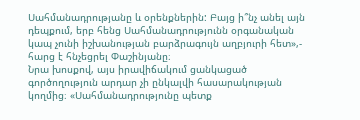Սահմանադրությանը և օրենքներին: Բայց ի՞նչ անել այն դեպքում, երբ հենց Սահմանադրությունն օրգանական կապ չունի իշխանության բարձրագույն աղբյուրի հետ»,- հարց է հնչեցրել Փաշինյանը։
Նրա խոսքով, այս իրավիճակում ցանկացած գործողություն արդար չի ընկալվի հասարակության կողմից։ «Սահմանադրությունը պետք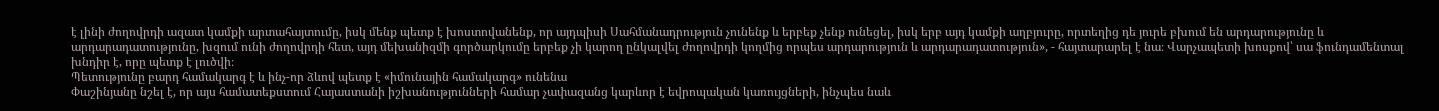է լինի ժողովրդի ազատ կամքի արտահայտումը, իսկ մենք պետք է խոստովանենք, որ այդպիսի Սահմանադրություն չունենք և երբեք չենք ունեցել, իսկ երբ այդ կամքի աղբյուրը, որտեղից դե յուրե բխում են արդարությունը և արդարադատությունը, խզում ունի ժողովրդի հետ, այդ մեխանիզմի գործարկումը երբեք չի կարող ընկալվել ժողովրդի կողմից որպես արդարություն և արդարադատություն», - հայտարարել է նա։ Վարչապետի խոսքով՝ սա ֆունդամենտալ խնդիր է, որը պետք է լուծվի։
Պետությունը բարդ համակարգ է և ինչ-որ ձևով պետք է «իմունային համակարգ» ունենա
Փաշինյանը նշել է, որ այս համատեքստում Հայաստանի իշխանությունների համար չափազանց կարևոր է եվրոպական կառույցների, ինչպես նաև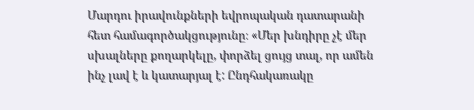Մարդու իրավունքների եվրոպական դատարանի հետ համագործակցությունը։ «Մեր խնդիրը չէ մեր սխալները քողարկելը, փորձել ցույց տալ, որ ամեն ինչ լավ է և կատարյալ է: Ընդհակառակը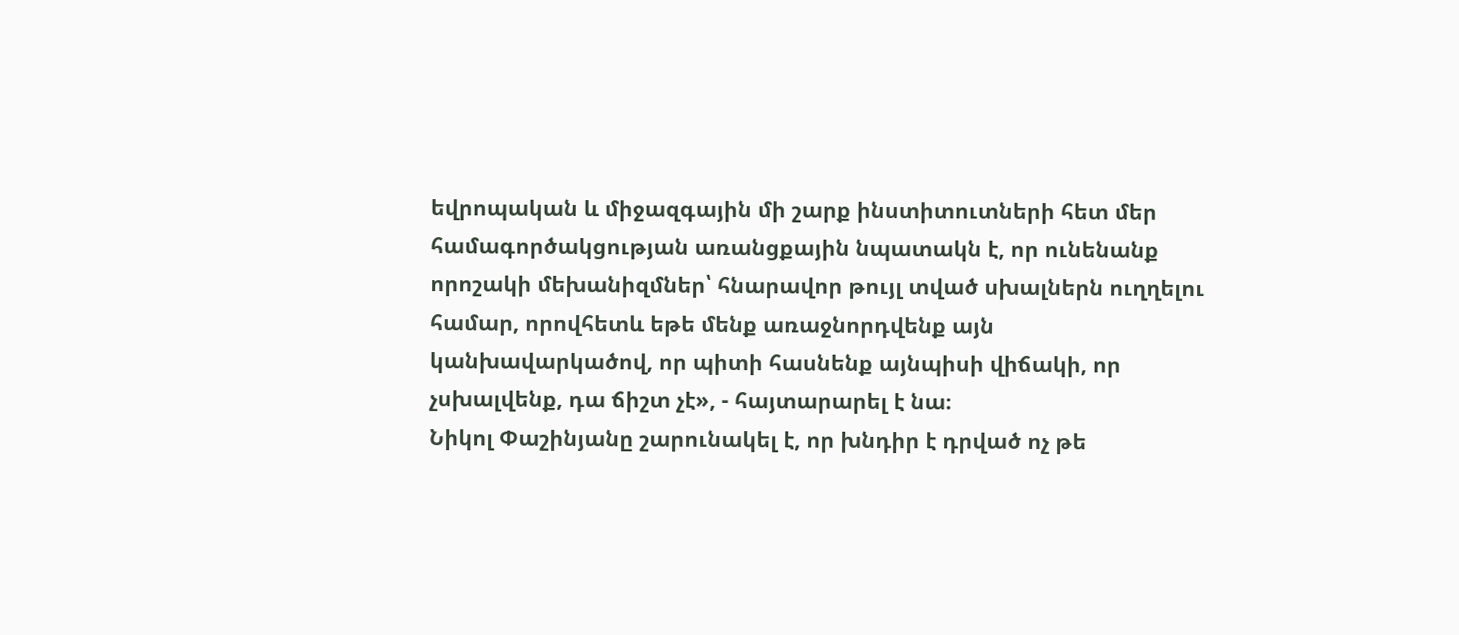եվրոպական և միջազգային մի շարք ինստիտուտների հետ մեր համագործակցության առանցքային նպատակն է, որ ունենանք որոշակի մեխանիզմներ՝ հնարավոր թույլ տված սխալներն ուղղելու համար, որովհետև եթե մենք առաջնորդվենք այն կանխավարկածով, որ պիտի հասնենք այնպիսի վիճակի, որ չսխալվենք, դա ճիշտ չէ», - հայտարարել է նա։
Նիկոլ Փաշինյանը շարունակել է, որ խնդիր է դրված ոչ թե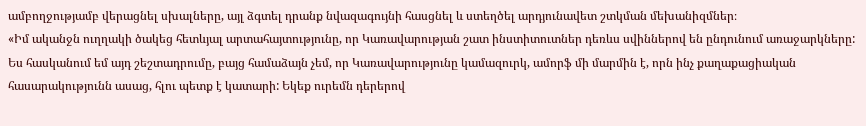ամբողջությամբ վերացնել սխալները, այլ ձգտել դրանք նվազագույնի հասցնել և ստեղծել արդյունավետ շտկման մեխանիզմներ։
«Իմ ականջն ուղղակի ծակեց հետևյալ արտահայտությունը, որ Կառավարության շատ ինստիտուտներ դեռևս սվիններով են ընդունում առաջարկները: Ես հասկանում եմ այդ շեշտադրումը, բայց համաձայն չեմ, որ Կառավարությունը կամազուրկ, ամորֆ մի մարմին է, որն ինչ քաղաքացիական հասարակությունն ասաց, հլու պետք է կատարի: Եկեք ուրեմն դերերով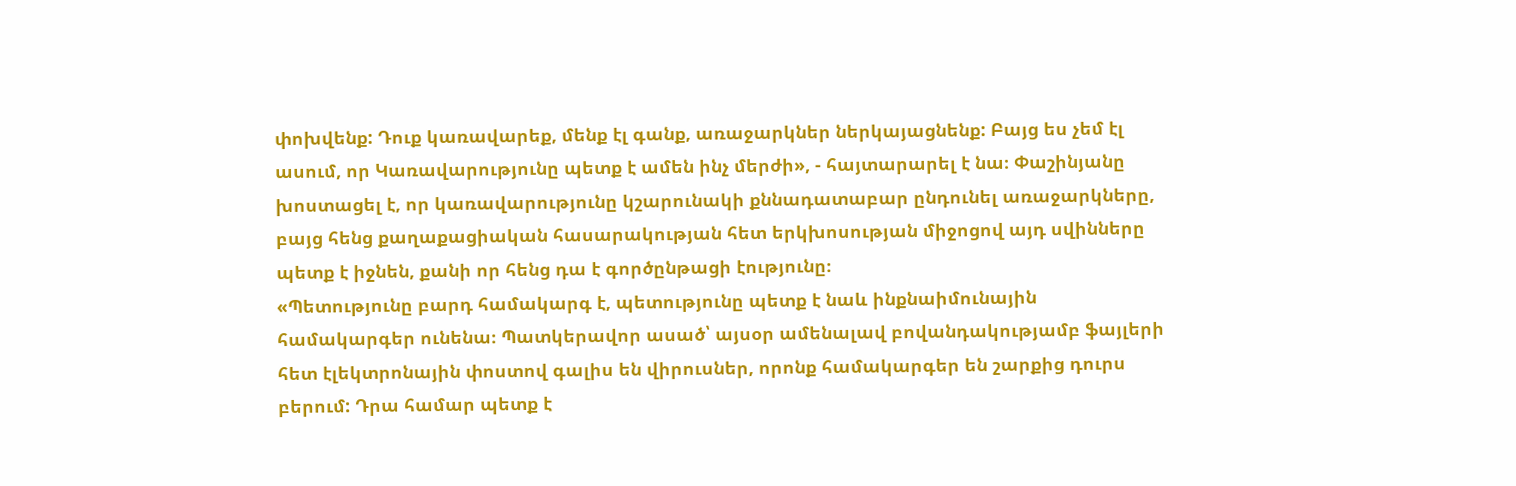փոխվենք: Դուք կառավարեք, մենք էլ գանք, առաջարկներ ներկայացնենք: Բայց ես չեմ էլ ասում, որ Կառավարությունը պետք է ամեն ինչ մերժի», - հայտարարել է նա։ Փաշինյանը խոստացել է, որ կառավարությունը կշարունակի քննադատաբար ընդունել առաջարկները, բայց հենց քաղաքացիական հասարակության հետ երկխոսության միջոցով այդ սվինները պետք է իջնեն, քանի որ հենց դա է գործընթացի էությունը։
«Պետությունը բարդ համակարգ է, պետությունը պետք է նաև ինքնաիմունային համակարգեր ունենա։ Պատկերավոր ասած՝ այսօր ամենալավ բովանդակությամբ ֆայլերի հետ էլեկտրոնային փոստով գալիս են վիրուսներ, որոնք համակարգեր են շարքից դուրս բերում: Դրա համար պետք է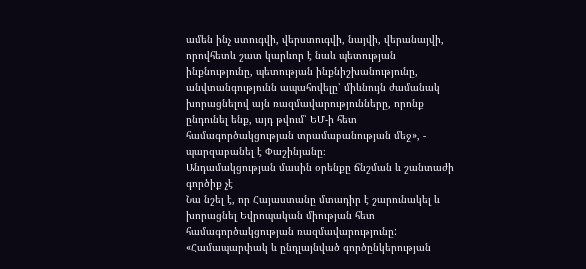ամեն ինչ ստուգվի, վերստուգվի, նայվի, վերանայվի, որովհետև շատ կարևոր է նաև պետության ինքնությունը, պետության ինքնիշխանությունը, անվտանգությունն ապահովելը՝ միևնույն ժամանակ խորացնելով այն ռազմավարությունները, որոնք ընդունել ենք, այդ թվում՝ ԵՄ-ի հետ համագործակցության տրամաբանության մեջ», - պարզաբանել է Փաշինյանը։
Անդամակցության մասին օրենքը ճնշման և շանտաժի գործիք չէ
Նա նշել է, որ Հայաստանը մտադիր է շարունակել և խորացնել Եվրոպական միության հետ համագործակցության ռազմավարությունը: «Համապարփակ և ընդլայնված գործընկերության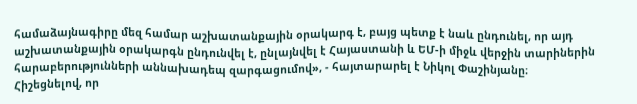համաձայնագիրը մեզ համար աշխատանքային օրակարգ է, բայց պետք է նաև ընդունել, որ այդ աշխատանքային օրակարգն ընդունվել է, ընլայնվել է Հայաստանի և ԵՄ-ի միջև վերջին տարիներին հարաբերությունների աննախադեպ զարգացումով», - հայտարարել է Նիկոլ Փաշինյանը։
Հիշեցնելով, որ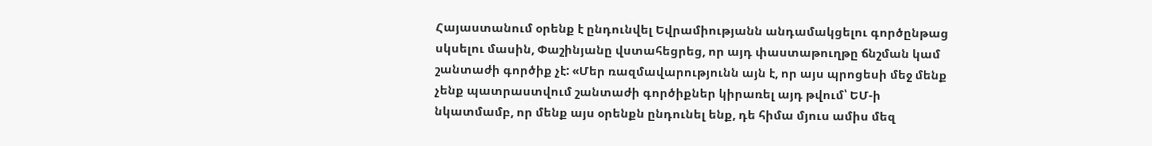Հայաստանում օրենք է ընդունվել Եվրամիությանն անդամակցելու գործընթաց սկսելու մասին, Փաշինյանը վստահեցրեց, որ այդ փաստաթուղթը ճնշման կամ շանտաժի գործիք չէ: «Մեր ռազմավարությունն այն է, որ այս պրոցեսի մեջ մենք չենք պատրաստվում շանտաժի գործիքներ կիրառել այդ թվում՝ ԵՄ-ի նկատմամբ, որ մենք այս օրենքն ընդունել ենք, դե հիմա մյուս ամիս մեզ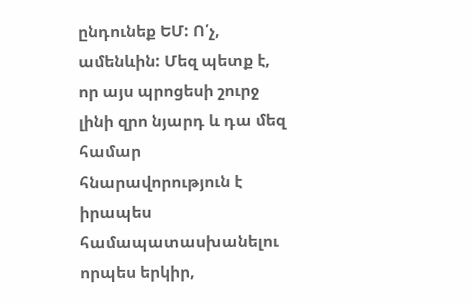ընդունեք ԵՄ: Ո՛չ, ամենևին: Մեզ պետք է, որ այս պրոցեսի շուրջ լինի զրո նյարդ և դա մեզ համար հնարավորություն է իրապես համապատասխանելու որպես երկիր,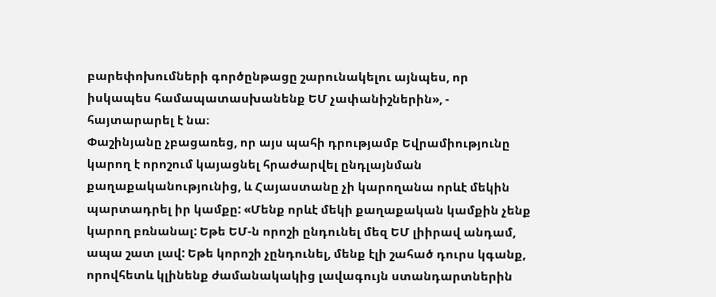բարեփոխումների գործընթացը շարունակելու այնպես, որ իսկապես համապատասխանենք ԵՄ չափանիշներին», - հայտարարել է նա։
Փաշինյանը չբացառեց, որ այս պահի դրությամբ Եվրամիությունը կարող է որոշում կայացնել հրաժարվել ընդլայնման քաղաքականությունից, և Հայաստանը չի կարողանա որևէ մեկին պարտադրել իր կամքը: «Մենք որևէ մեկի քաղաքական կամքին չենք կարող բռնանալ: Եթե ԵՄ-ն որոշի ընդունել մեզ ԵՄ լիիրավ անդամ, ապա շատ լավ: Եթե կորոշի չընդունել, մենք էլի շահած դուրս կգանք, որովհետև կլինենք ժամանակակից լավագույն ստանդարտներին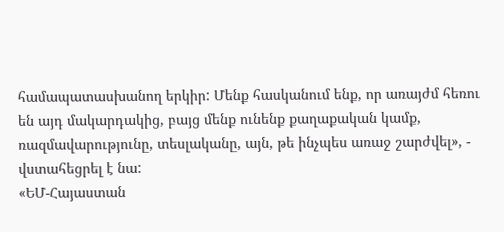համապատասխանող երկիր: Մենք հասկանում ենք, որ առայժմ հեռու են այդ մակարդակից, բայց մենք ունենք քաղաքական կամք, ռազմավարությունը, տեսլականը, այն, թե ինչպես առաջ շարժվել», - վստահեցրել է նա:
«ԵՄ-Հայաստան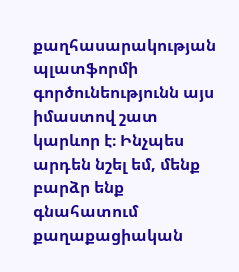քաղհասարակության պլատֆորմի գործունեությունն այս իմաստով շատ կարևոր է։ Ինչպես արդեն նշել եմ, մենք բարձր ենք գնահատում քաղաքացիական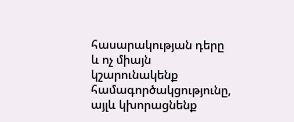հասարակության դերը և ոչ միայն կշարունակենք համագործակցությունը, այլև կխորացնենք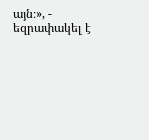այն։», - եզրափակել է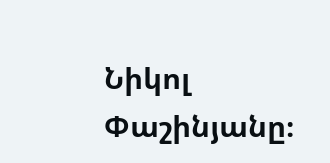Նիկոլ Փաշինյանը։